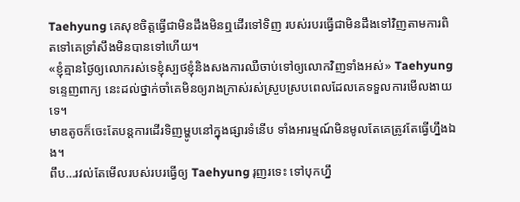Taehyung គេសុខចិត្តធ្វើជាមិនដឹងមិនឮដើរទៅទិញ របស់របរធ្វើជាមិនដឹងទៅវិញតាមការពិតទៅគេទ្រាំសឹងមិនបានទៅហើយ។
«ខ្ញុំគ្មានថ្ងៃឲ្យលោករស់ទេខ្ញុំស្បថខ្ញុំនិងសងការឈឺចាប់ទៅឲ្យលោកវិញទាំងអស់» Taehyung ទន្ទេញពាក្យ នេះដល់ថ្នាក់ចាំគេមិនឲ្យរាងក្រាស់រស់ស្រួបស្របពេលដែលគេទទួលការមើលងាយទេ។
មាឌតូចក៏ចេះតែបន្តការដើរទិញម្ហូបនៅក្នុងផ្សារទំនើប ទាំងអារម្មណ៍មិនមូលតែគេត្រូវតែធ្វើហ្នឹងឯង។
ពឹប…រវល់តែមើលរបស់របរធ្វើឲ្យ Taehyung រុញរទេះ ទៅបុកហ្នឹ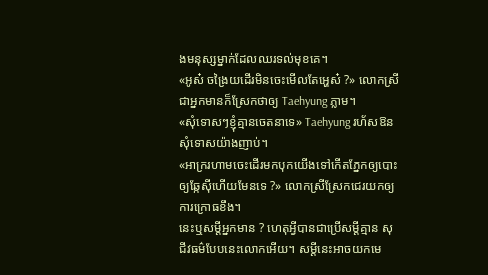ងមនុស្សម្នាក់ដែលឈរទល់មុខគេ។
«អូស៎ ចង្រៃយដើរមិនចេះមើលតែអ្ហេស៎ ?» លោកស្រី ជាអ្នកមានក៏ស្រែកថាឲ្យ Taehyung ភ្លាម។
«សុំទោសៗខ្ញុំគ្មានចេតនាទេ» Taehyung រហ័សឱន សុំទោសយ៉ាងញាប់។
«អាក្ររហាមចេះដើរមកបុកយើងទៅកើតភ្នែកឲ្យបោះឲ្យឆ្កែសុីហើយមែនទេ ?» លោកស្រីស្រែកជេរយកឲ្យ ការក្រោធខឹង។
នេះឬសម្តីអ្នកមាន ? ហេតុអ្វីបានជាប្រើសម្តីគ្មាន សុជីវធម៌បែបនេះលោកអើយ។ សម្តីនេះអាចយកមេ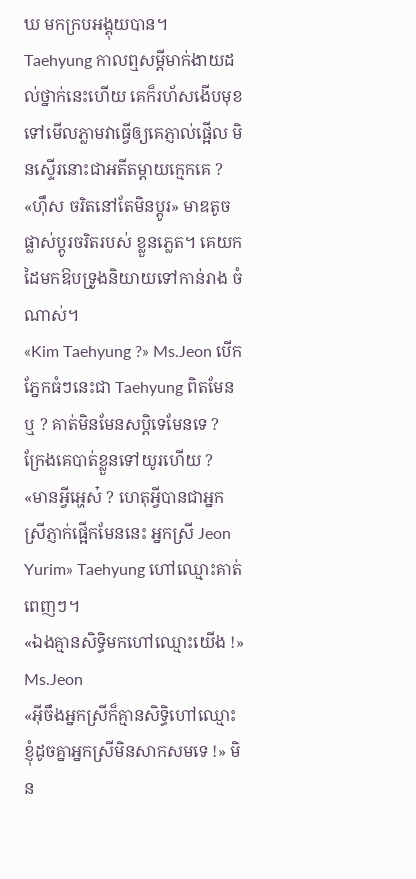ឃ មកក្របអង្គុយបាន។
Taehyung កាលឮសម្តីមាក់ងាយដល់ថ្នាក់នេះហើយ គេក៏រហ័សងើបមុខទៅមើលភ្លាមវាធ្វើឲ្យគេភ្ញាល់ផ្អើល មិនស្ទើរនោះជាអតីតម្តាយក្មេកគេ ?
«ហុឹស ចរិតនៅតែមិនប្តូរ» មាឌតូចផ្លាស់ប្តូរចរិតរបស់ ខ្លួនភ្លេត។ គេយកដៃមកឱបទ្រូងនិយាយទៅកាន់រាង ចំណាស់។
«Kim Taehyung ?» Ms.Jeon បើកភ្នែកធំៗនេះជា Taehyung ពិតមែនឬ ? គាត់មិនមែនសប្តិទេមែនទេ ? ក្រែងគេបាត់ខ្លួនទៅយូរហើយ ?
«មានអ្វីអ្ហេស៎ ? ហេតុអ្វីបានជាអ្នកស្រីភ្ញាក់ផ្អើកមែននេះ អ្នកស្រី Jeon Yurim» Taehyung ហៅឈ្មោះគាត់ ពេញៗ។
«ឯងគ្មានសិទ្ធិមកហៅឈ្មោះយើង !» Ms.Jeon
«អុីចឹងអ្នកស្រីក៏គ្មានសិទ្ធិហៅឈ្មោះខ្ញុំដូចគ្នាអ្នកស្រីមិនសាកសមទេ !» មិន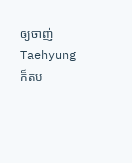ឲ្យចាញ់ Taehyung ក៏តប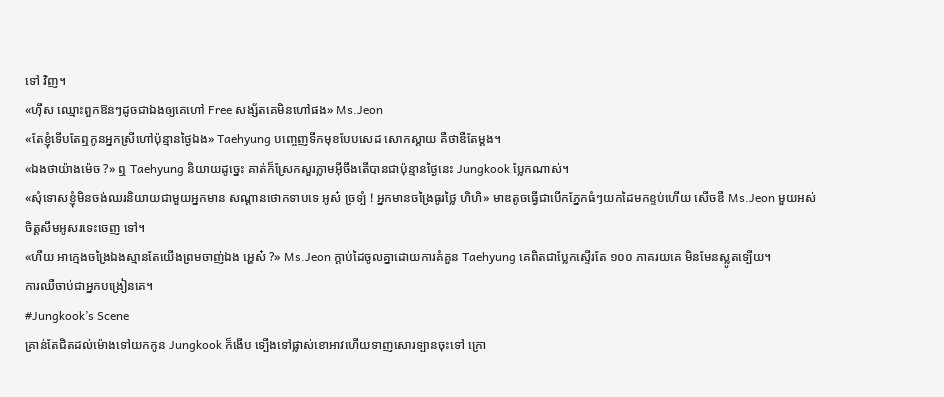ទៅ វិញ។
«ហុឹស ឈ្មោះពួកឱនៗដូចជាឯងឲ្យគេហៅ Free សង្ស័តគេមិនហៅផង» Ms.Jeon
«តែខ្ញុំទើបតែឮកូនអ្នកស្រីហៅប៉ុន្មានថ្ងៃឯង» Taehyung បញ្ចេញទឹកមុខបែបសេដ សោកស្តាយ គឺថាឌឺតែម្តង។
«ឯងថាយ៉ាងម៉េច ?» ឮ Taehyung និយាយដូច្នេះ គាត់ក៏ស្រែកសួរភ្លាមអុីចឹងតើបានជាប៉ុន្មានថ្ងៃនេះ Jungkook ប្លែកណាស់។
«សុំទោសខ្ញុំមិនចង់ឈរនិយាយជាមួយអ្នកមាន សណ្តានថោកទាបទេ អូស៎ ច្រទ្បំ ! អ្នកមានចង្រៃធូរថ្លៃ ហិហិ» មាឌតូចធ្វើជាបើកភ្នែកធំៗយកដៃមកខ្ទប់ហើយ សើចឌឺ Ms.Jeon មួយអស់ចិត្តសឹមអូសរទេះចេញ ទៅ។
«ហឺយ អាក្មេងចង្រៃឯងស្មានតែយើងព្រមចាញ់ឯង អ្ហេស៎ ?» Ms.Jeon ក្តាប់ដៃចូលគ្នាដោយការគំគួន Taehyung គេពិតជាប្លែកស្ទើរតែ ១០០ ភាគរយគេ មិនមែនស្លូតទ្បើយ។
ការឈឺចាប់ជាអ្នកបង្រៀនគេ។
#Jungkook’s Scene
គ្រាន់តែជិតដល់ម៉ោងទៅយកកូន Jungkook ក៏ងើប ទ្បើងទៅផ្លាស់ខោអាវហើយទាញសោរទ្បានចុះទៅ ក្រោ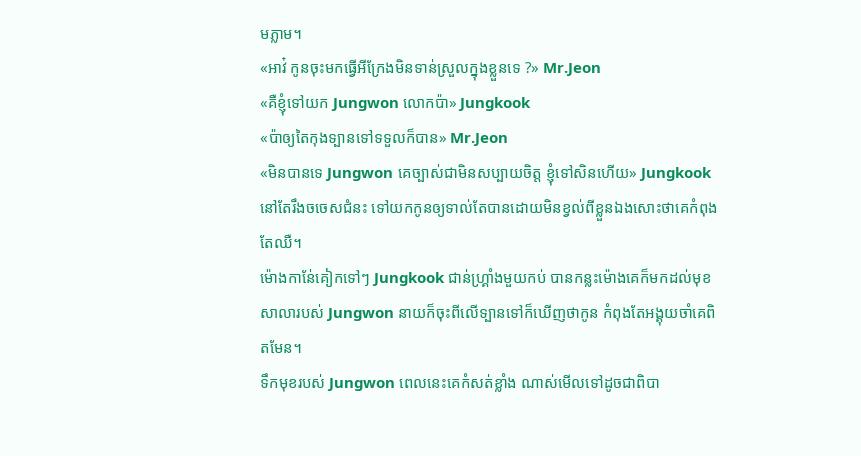មភ្លាម។
«អាវ៎ កូនចុះមកធ្វើអីក្រែងមិនទាន់ស្រួលក្នុងខ្លួនទេ ?» Mr.Jeon
«គឺខ្ញុំទៅយក Jungwon លោកប៉ា» Jungkook
«ប៉ាឲ្យតៃកុងទ្បានទៅទទួលក៏បាន» Mr.Jeon
«មិនបានទេ Jungwon គេច្បាស់ជាមិនសប្បាយចិត្ត ខ្ញុំទៅសិនហើយ» Jungkook នៅតែរឹងចចេសជំនះ ទៅយកកូនឲ្យទាល់តែបានដោយមិនខ្វល់ពីខ្លួនឯងសោះថាគេកំពុងតែឈឺ។
ម៉ោងកាន់ែគៀកទៅៗ Jungkook ជាន់ហ្រ្គាំងមួយកប់ បានកន្លះម៉ោងគេក៏មកដល់មុខសាលារបស់ Jungwon នាយក៏ចុះពីលើទ្បានទៅក៏ឃើញថាកូន កំពុងតែអង្គុយចាំគេពិតមែន។
ទឹកមុខរបស់ Jungwon ពេលនេះគេកំសត់ខ្លាំង ណាស់មើលទៅដូចជាពិបា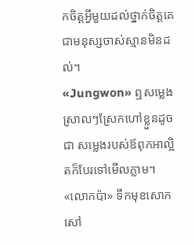កចិត្តអ្វីមួយដល់ថ្នាក់ចិត្តគេជាមនុស្សចាស់ស្មានមិនដល់។
«Jungwon» ឮសម្លេងស្រាលៗស្រែកហៅខ្លួនដូចជា សម្លេងរបស់ឪពុកអាល្អិតក៏បែរទៅមើលភ្លាម។
«លោកប៉ា» ទឹកមុខសោកសៅ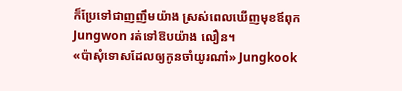ក៏ប្រែទៅជាញញឹមយ៉ាង ស្រស់ពេលឃើញមុខឪពុក Jungwon រត់ទៅឱបយ៉ាង លឿន។
«ប៉ាសុំទោសដែលឲ្យកូនចាំយូរណា៎» Jungkook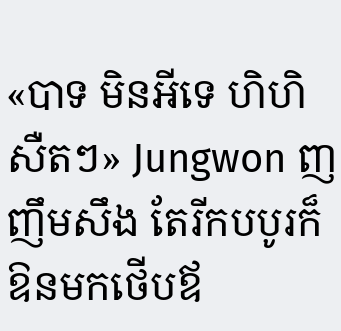«បាទ មិនអីទេ ហិហិ សឺតៗ» Jungwon ញញឹមសឹង តែរីកបបូរក៏ឱនមកថើបឪ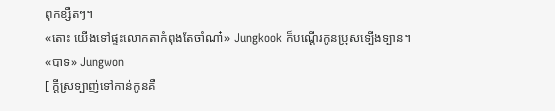ពុកខ្សឺតៗ។
«តោះ យើងទៅផ្ទះលោកតាកំពុងតែចាំណា៎» Jungkook ក៏បណ្តើរកូនប្រុសទ្បើងទ្បាន។
«បាទ» Jungwon
[ ក្តីស្រទ្បាញ់ទៅកាន់កូនគឺ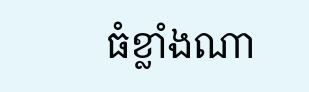ធំខ្លាំងណា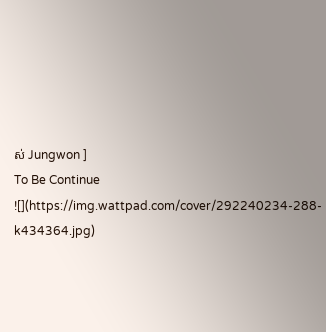ស់ Jungwon ]
To Be Continue
![](https://img.wattpad.com/cover/292240234-288-k434364.jpg)